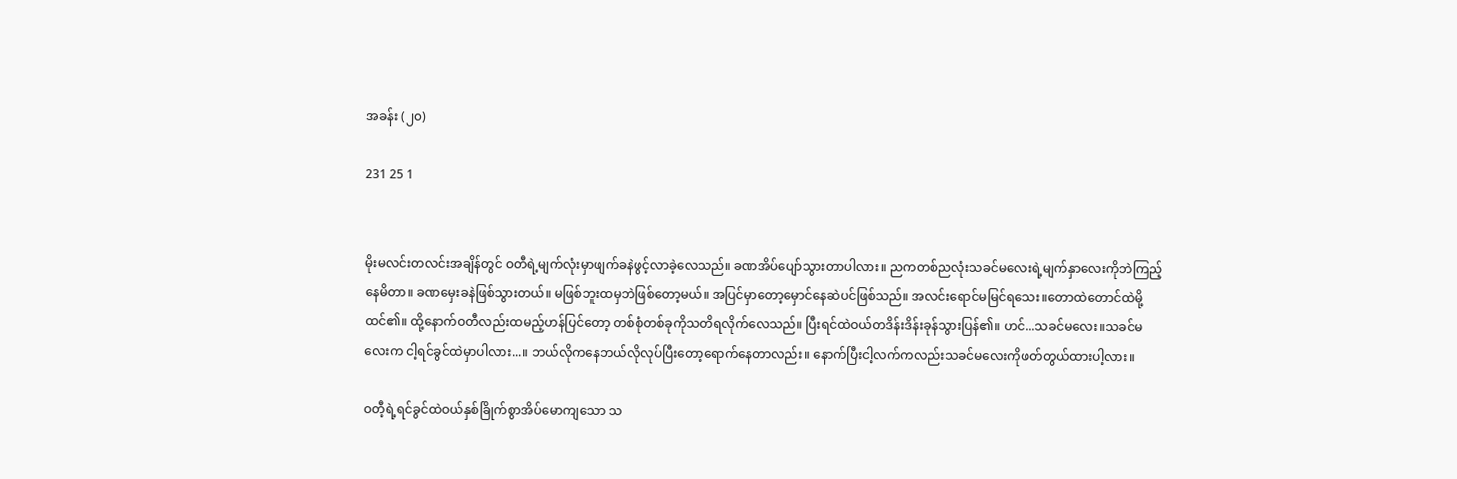အခန်း (၂၀)

231 25 1


မိုးမလင်းတလင်းအချိန်တွင် ဝတီရဲ့မျက်လုံးမှာဖျက်ခနဲဖွင့်လာခဲ့လေသည်။ ခဏအိပ်ပျော်သွားတာပါလား။ ညကတစ်ညလုံးသခင်မလေးရဲ့မျက်နှာလေးကိုဘဲကြည့်နေမိတာ။ ခဏမှေးခနဲဖြစ်သွားတယ်။ မဖြစ်ဘူးထမှဘဲဖြစ်တော့မယ်။ အပြင်မှာတော့မှောင်နေဆဲပင်ဖြစ်သည်။ အလင်းရောင်မမြင်ရသေး။တောထဲတောင်ထဲမို့ထင်၏။ ထို့နောက်ဝတီလည်းထမည့်ဟန်ပြင်တော့ တစ်စုံတစ်ခုကိုသတိရလိုက်လေသည်။ ပြီးရင်ထဲဝယ်တဒိန်းဒိန်းခုန်သွားပြန်၏။ ဟင်...သခင်မလေး။သခင်မလေးက ငါ့ရင်ခွင်ထဲမှာပါလား...။ ဘယ်လိုကနေဘယ်လိုလုပ်ပြီးတော့ရောက်နေတာလည်း။ နောက်ပြီးငါ့လက်ကလည်းသခင်မလေးကိုဖတ်တွယ်ထားပါ့လား။

ဝတီ့ရဲ့ရင်ခွင်ထဲဝယ်နှစ်ခြိုက်စွာအိပ်မောကျသော သ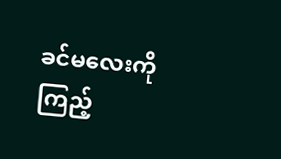ခင်မလေးကိုကြည့်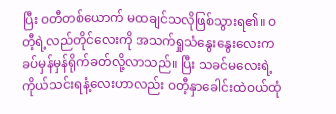ပြီး ဝတီတစ်ယောက် မထချင်သလိုဖြစ်သွားရ၏။ ဝတီ့ရဲ့လည်တိုင်လေးကို အသက်ရှုသံနွေးနွေးလေးကခပ်မှန်မှန်ရိုက်ခတ်လို့လာသည်။ ပြီး သခင်မလေးရဲ့ကိုယ်သင်းရနံ့လေးဟာလည်း ဝတီ့နှာခေါင်းထဲဝယ်ထုံ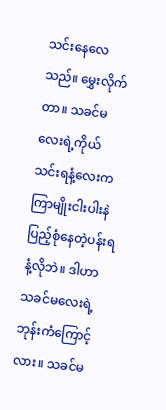သင်းနေလေသည်။ မွှေးလိုက်တာ။ သခင်မလေးရဲ့ကိုယ်သင်းရနံ့လေးကကြာမျိုးငါးပါးနဲ
ပြည့်စုံနေတဲ့ပန်းရနံ့လိုဘဲ။ ဒါဟာသခင်မလေးရဲ့ဘုန်းကံကြောင့်လား။ သခင်မ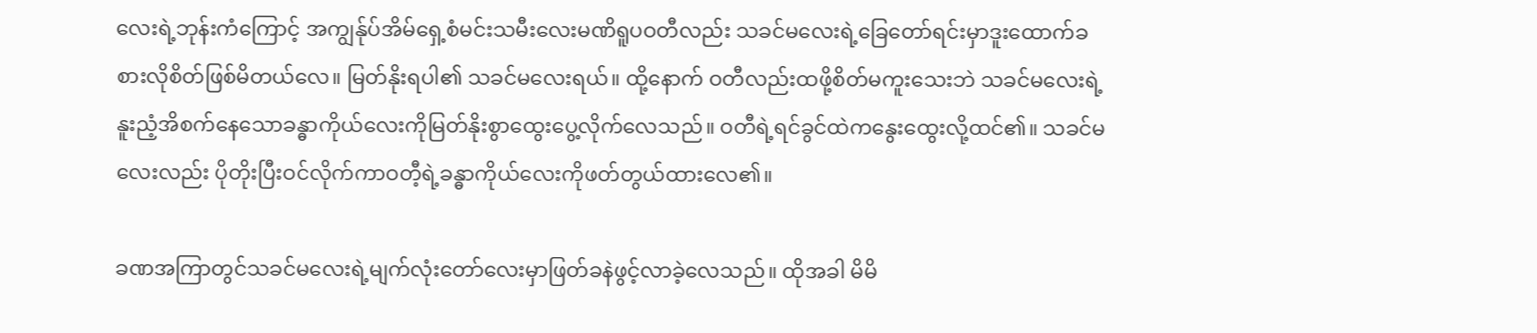လေးရဲ့ဘုန်းကံကြောင့် အကျွန်ုပ်အိမ်ရှေ့စံမင်းသမီးလေးမဏိရူပဝတီလည်း သခင်မလေးရဲ့ခြေတော်ရင်းမှာဒူးထောက်ခစားလိုစိတ်ဖြစ်မိတယ်လေ။ မြတ်နိုးရပါ၏ သခင်မလေးရယ်။ ထို့နောက် ဝတီလည်းထဖို့စိတ်မကူးသေးဘဲ သခင်မလေးရဲ့နူးညံ့အိစက်နေသောခန္ဓာကိုယ်လေးကိုမြတ်နိုးစွာထွေးပွေ့လိုက်လေသည်။ ဝတီရဲ့ရင်ခွင်ထဲကနွေးထွေးလို့ထင်၏။ သခင်မလေးလည်း ပိုတိုးပြီးဝင်လိုက်ကာဝတီ့ရဲ့ခန္ဓာကိုယ်လေးကိုဖတ်တွယ်ထားလေ၏။

ခဏအကြာတွင်သခင်မလေးရဲ့မျက်လုံးတော်လေးမှာဖြတ်ခနဲဖွင့်လာခဲ့လေသည်။ ထိုအခါ မိမိ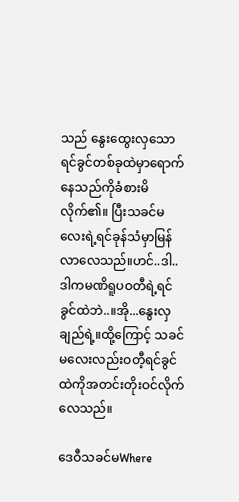သည် နွေးထွေးလှသောရင်ခွင်တစ်ခုထဲမှာရောက်နေသည်ကိုခံစားမိလိုက်၏။ ပြီးသခင်မလေးရဲ့ရင်ခုန်သံမှာမြန်လာလေသည်။ဟင်..ဒါ..ဒါကမဏိရူပဝတီရဲ့ရင်ခွင်ထဲဘဲ..။အို...နွေးလှချည်ရဲ့။ထို့ကြောင့် သခင်မလေးလည်းဝတီ့ရင်ခွင်ထဲကိုအတင်းတိုးဝင်လိုက်လေသည်။

ဒေဝီသခင်မWhere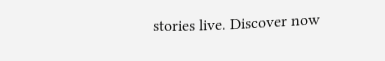stories live. Discover now